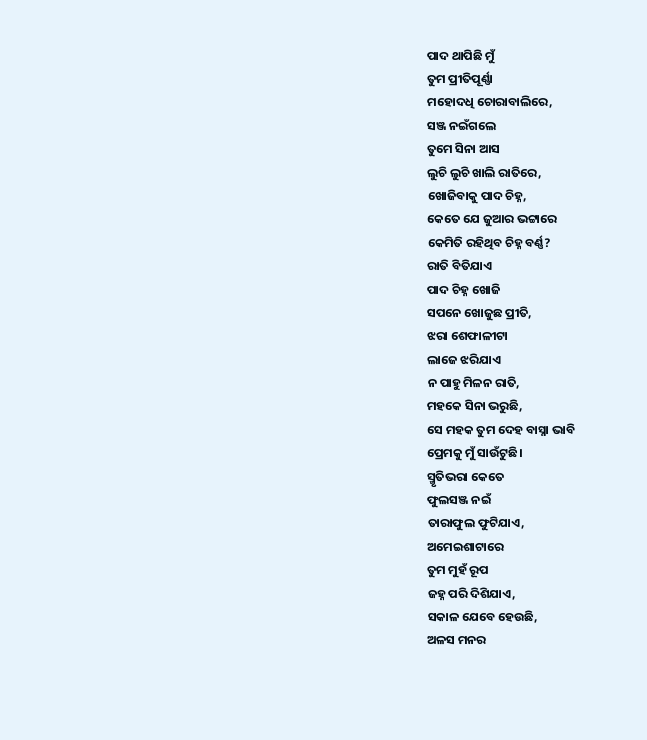ପାଦ ଥାପିଛି ମୁଁ
ତୁମ ପ୍ରୀତିପୂର୍ଣ୍ଣା
ମହୋଦଧି ଚୋରାବାଲିରେ,
ସଞ୍ଜ ନଇଁଗଲେ
ତୁମେ ସିନା ଆସ
ଲୁଚି ଲୁଚି ଖାଲି ରାତିରେ,
ଖୋଜିବାକୁ ପାଦ ଚିହ୍ନ,
କେତେ ଯେ ଜୁଆର ଭଟ୍ଟାରେ
କେମିତି ରହିଥିବ ଚିହ୍ନ ବର୍ଣ୍ଣ?
ରାତି ବିତିଯାଏ
ପାଦ ଚିହ୍ନ ଖୋଜି
ସପନେ ଖୋଜୁଛ ପ୍ରୀତି,
ଝରା ଶେଫାଳୀଟା
ଲାଜେ ଝରିଯାଏ
ନ ପାହୁ ମିଳନ ରାତି,
ମହକେ ସିନା ଭରୁଛି,
ସେ ମହକ ତୁମ ଦେହ ବାସ୍ନା ଭାବି
ପ୍ରେମକୁ ମୁଁ ସାଉଁଟୁଛି।
ସ୍ମୃତିଭରା କେତେ
ଫୁଲସଞ୍ଜ ନଇଁ
ତାରାଫୁଲ ଫୁଟିଯାଏ,
ଅମେଇଶାଟାରେ
ତୁମ ମୁହଁ ରୂପ
ଜହ୍ନ ପରି ଦିଶିଯାଏ,
ସକାଳ ଯେବେ ହେଉଛି,
ଅଳସ ମନର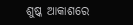ଶୁଷ୍କ ଆକାଶରେ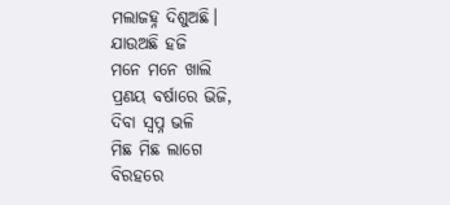ମଲାଜହ୍ନ ଦିଶୁଅଛି।
ଯାଉଅଛି ହଜି
ମନେ ମନେ ଖାଲି
ପ୍ରଣୟ ବର୍ଷାରେ ଭିଜି,
ଦିବା ସ୍ବପ୍ନ ଭଳି
ମିଛ ମିଛ ଲାଗେ
ବିରହରେ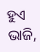ହୁଏ ଭାଜି,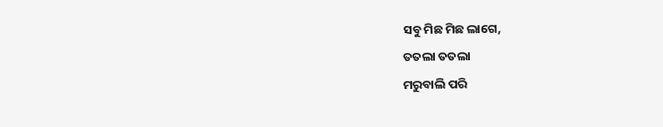ସବୁ ମିଛ ମିଛ ଲାଗେ,
ତତଲା ତତଲା
ମରୁବାଲି ପରି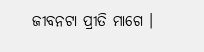ଜୀବନଟା ପ୍ରୀତି ମାଗେ ।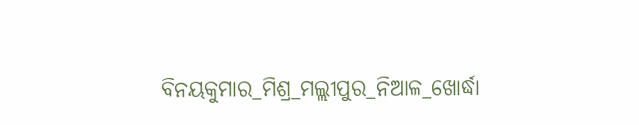ବିନୟକୁମାର_ମିଶ୍ର_ମଲ୍ଲୀପୁର_ନିଆଳ_ଖୋର୍ଦ୍ଧା